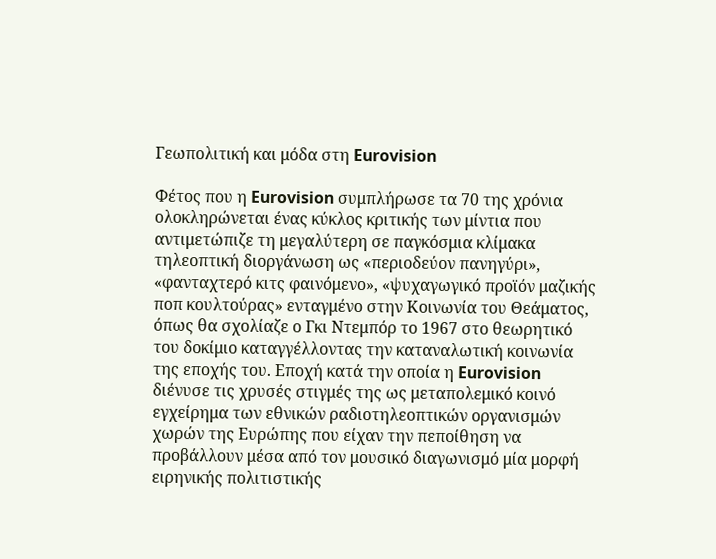Γεωπολιτική και μόδα στη Eurovision

Φέτος που η Eurovision συμπλήρωσε τα 70 της χρόνια ολοκληρώνεται ένας κύκλος κριτικής των μίντια που αντιμετώπιζε τη μεγαλύτερη σε παγκόσμια κλίμακα τηλεοπτική διοργάνωση ως «περιοδεύον πανηγύρι», «φανταχτερό κιτς φαινόμενο», «ψυχαγωγικό προϊόν μαζικής ποπ κουλτούρας» ενταγμένο στην Κοινωνία του Θεάματος, όπως θα σχολίαζε ο Γκι Ντεμπόρ το 1967 στο θεωρητικό του δοκίμιο καταγγέλλοντας την καταναλωτική κοινωνία της εποχής του. Εποχή κατά την οποία η Eurovision διένυσε τις χρυσές στιγμές της ως μεταπολεμικό κοινό εγχείρημα των εθνικών ραδιοτηλεοπτικών οργανισμών χωρών της Ευρώπης που είχαν την πεποίθηση να προβάλλουν μέσα από τον μουσικό διαγωνισμό μία μορφή ειρηνικής πολιτιστικής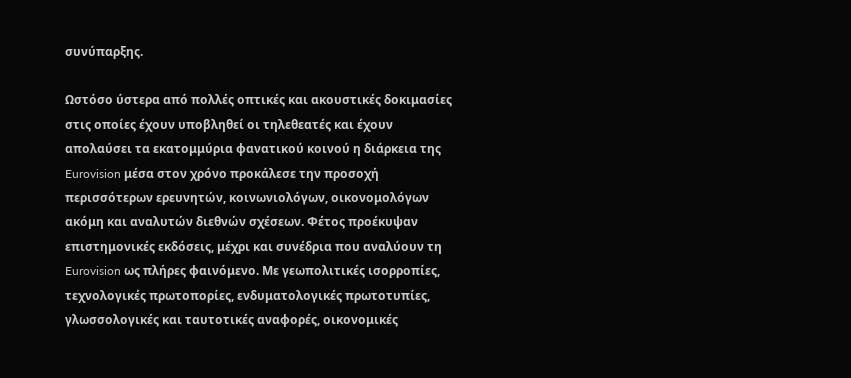συνύπαρξης.

Ωστόσο ύστερα από πολλές οπτικές και ακουστικές δοκιμασίες στις οποίες έχουν υποβληθεί οι τηλεθεατές και έχουν απολαύσει τα εκατομμύρια φανατικού κοινού η διάρκεια της Eurovision μέσα στον χρόνο προκάλεσε την προσοχή περισσότερων ερευνητών, κοινωνιολόγων, οικονομολόγων ακόμη και αναλυτών διεθνών σχέσεων. Φέτος προέκυψαν επιστημονικές εκδόσεις, μέχρι και συνέδρια που αναλύουν τη Eurovision ως πλήρες φαινόμενο. Με γεωπολιτικές ισορροπίες, τεχνολογικές πρωτοπορίες, ενδυματολογικές πρωτοτυπίες, γλωσσολογικές και ταυτοτικές αναφορές, οικονομικές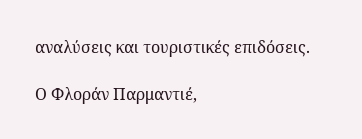αναλύσεις και τουριστικές επιδόσεις.

Ο Φλοράν Παρμαντιέ,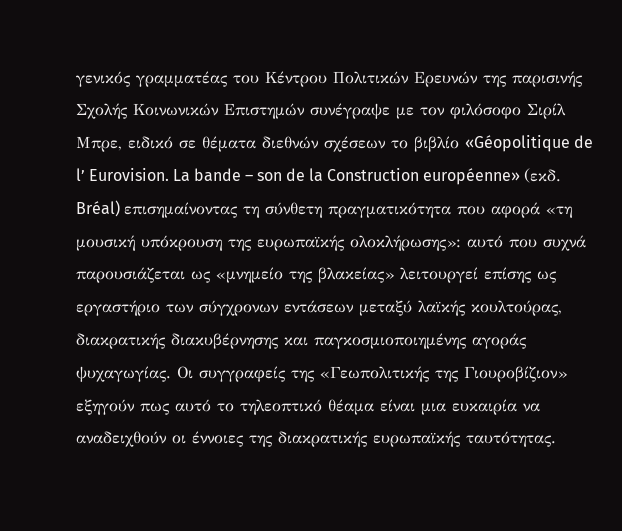γενικός γραμματέας του Κέντρου Πολιτικών Ερευνών της παρισινής Σχολής Κοινωνικών Επιστημών συνέγραψε με τον φιλόσοφο Σιρίλ Μπρε, ειδικό σε θέματα διεθνών σχέσεων το βιβλίο «Géopolitique de l’ Eurovision. La bande – son de la Construction européenne» (εκδ. Bréal) επισημαίνοντας τη σύνθετη πραγματικότητα που αφορά «τη μουσική υπόκρουση της ευρωπαϊκής ολοκλήρωσης»: αυτό που συχνά παρουσιάζεται ως «μνημείο της βλακείας» λειτουργεί επίσης ως εργαστήριο των σύγχρονων εντάσεων μεταξύ λαϊκής κουλτούρας, διακρατικής διακυβέρνησης και παγκοσμιοποιημένης αγοράς ψυχαγωγίας. Οι συγγραφείς της «Γεωπολιτικής της Γιουροβίζιον» εξηγούν πως αυτό το τηλεοπτικό θέαμα είναι μια ευκαιρία να αναδειχθούν οι έννοιες της διακρατικής ευρωπαϊκής ταυτότητας.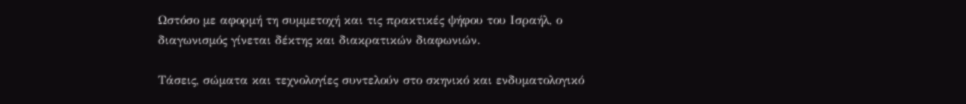Ωστόσο με αφορμή τη συμμετοχή και τις πρακτικές ψήφου του Ισραήλ, ο διαγωνισμός γίνεται δέκτης και διακρατικών διαφωνιών.

Τάσεις, σώματα και τεχνολογίες συντελούν στο σκηνικό και ενδυματολογικό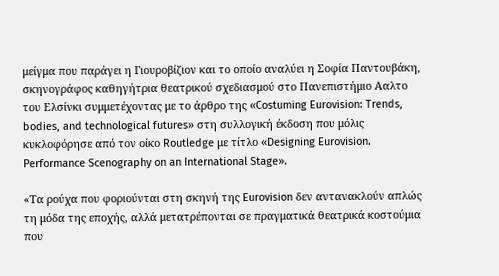μείγμα που παράγει η Γιουροβίζιον και το οποίο αναλύει η Σοφία Παντουβάκη, σκηνογράφος καθηγήτρια θεατρικού σχεδιασμού στο Πανεπιστήμιο Ααλτο του Ελσίνκι συμμετέχοντας με το άρθρο της «Costuming Eurovision: Trends, bodies, and technological futures» στη συλλογική έκδοση που μόλις κυκλοφόρησε από τον οίκο Routledge με τίτλο «Designing Eurovision. Performance Scenography on an International Stage».

«Τα ρούχα που φοριούνται στη σκηνή της Eurovision δεν αντανακλούν απλώς τη μόδα της εποχής, αλλά μετατρέπονται σε πραγματικά θεατρικά κοστούμια που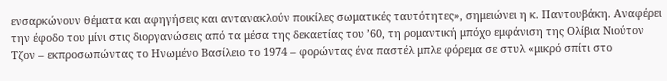ενσαρκώνουν θέματα και αφηγήσεις και αντανακλούν ποικίλες σωματικές ταυτότητες», σημειώνει η κ. Παντουβάκη. Αναφέρει την έφοδο του μίνι στις διοργανώσεις από τα μέσα της δεκαετίας του ’60, τη ρομαντική μπόχο εμφάνιση της Ολίβια Νιούτον Τζον – εκπροσωπώντας το Ηνωμένο Βασίλειο το 1974 – φορώντας ένα παστέλ μπλε φόρεμα σε στυλ «μικρό σπίτι στο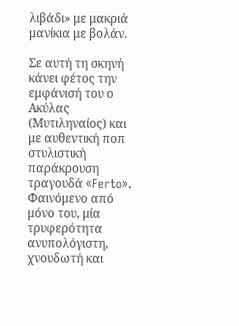λιβάδι» με μακριά μανίκια με βολάν.

Σε αυτή τη σκηνή κάνει φέτος την εμφάνισή του ο Ακύλας (Μυτιληναίος) και με αυθεντική ποπ στυλιστική παράκρουση τραγουδά «Ferto». Φαινόμενο από μόνο του, μία τρυφερότητα ανυπολόγιστη, χνουδωτή και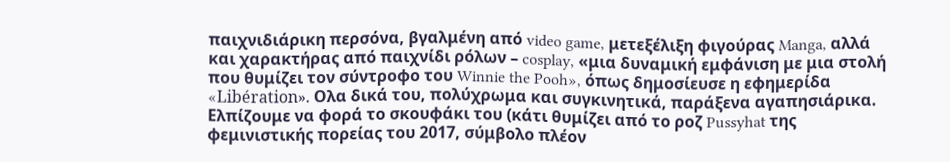παιχνιδιάρικη περσόνα, βγαλμένη από video game, μετεξέλιξη φιγούρας Manga, αλλά και χαρακτήρας από παιχνίδι ρόλων – cosplay, «μια δυναμική εμφάνιση με μια στολή που θυμίζει τον σύντροφο του Winnie the Pooh», όπως δημοσίευσε η εφημερίδα «Libération». Ολα δικά του, πολύχρωμα και συγκινητικά, παράξενα αγαπησιάρικα. Ελπίζουμε να φορά το σκουφάκι του (κάτι θυμίζει από το ροζ Pussyhat της φεμινιστικής πορείας του 2017, σύμβολο πλέον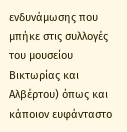ενδυνάμωσης που μπήκε στις συλλογές του μουσείου Βικτωρίας και Αλβέρτου) όπως και κάποιον ευφάνταστο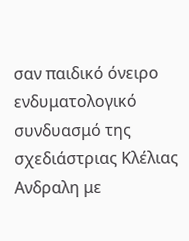σαν παιδικό όνειρο ενδυματολογικό συνδυασμό της σχεδιάστριας Κλέλιας Ανδραλη με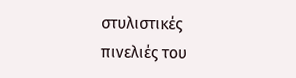στυλιστικές πινελιές του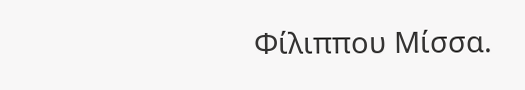Φίλιππου Μίσσα.